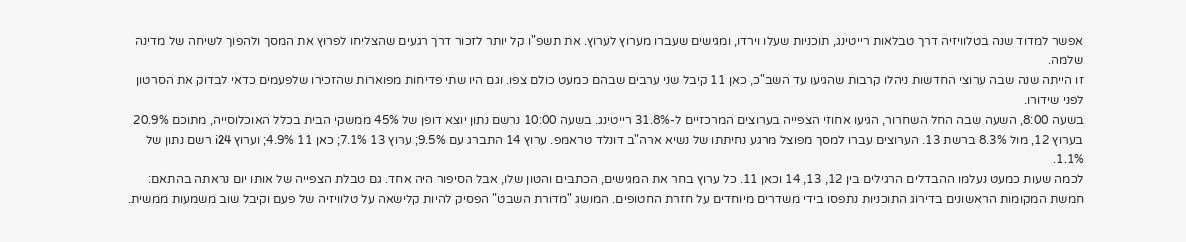אפשר למדוד שנה בטלוויזיה דרך טבלאות רייטינג, תוכניות שעלו וירדו, ומגישים שעברו מערוץ לערוץ. את תשפ"ו קל יותר לזכור דרך רגעים שהצליחו לפרוץ את המסך ולהפוך לשיחה של מדינה שלמה.
זו הייתה שנה שבה ערוצי החדשות ניהלו קרבות שהגיעו עד השב"כ, כאן 11 קיבל שני ערבים שבהם כמעט כולם צפו. וגם היו שתי פדיחות מפוארות שהזכירו שלפעמים כדאי לבדוק את הסרטון לפני שידורו.
בשעה 8:00, השעה שבה החל השחרור, הגיעו אחוזי הצפייה בערוצים המרכזיים ל-31.8% רייטינג. בשעה 10:00 נרשם נתון יוצא דופן של 45% ממשקי הבית בכלל האוכלוסייה, מתוכם 20.9% בערוץ 12, מול 8.3% ברשת 13. הערוצים עברו למסך מפוצל מרגע נחיתתו של נשיא ארה"ב דונלד טראמפ. ערוץ 14 התברג עם 9.5%; ערוץ 13 7.1%; כאן 11 4.9%; וערוץ i24 רשם נתון של 1.1%.
לכמה שעות כמעט נעלמו ההבדלים הרגילים בין 12, 13, 14 וכאן 11. כל ערוץ בחר את המגישים, הכתבים והטון שלו, אבל הסיפור היה אחד. גם טבלת הצפייה של אותו יום נראתה בהתאם: חמשת המקומות הראשונים בדירוג התוכניות נתפסו בידי משדרים מיוחדים על חזרת החטופים. המושג "מדורת השבט" הפסיק להיות קלישאה על טלוויזיה של פעם וקיבל שוב משמעות ממשית.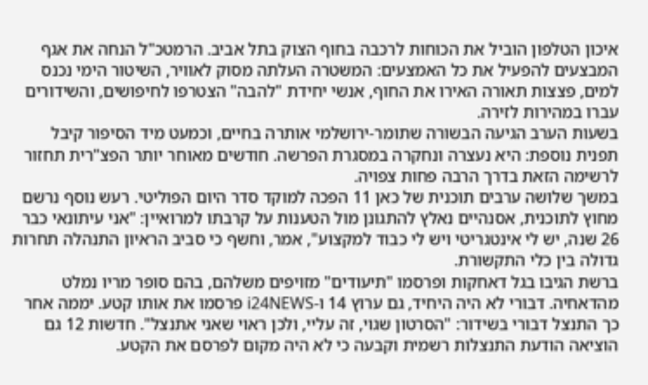איכון הטלפון הוביל את הכוחות לרכבה בחוף הצוק בתל אביב. הרמטכ"ל הנחה את אגף המבצעים להפעיל את כל האמצעים: המשטרה העלתה מסוק לאוויר, השיטור הימי נכנס למים, פצצות תאורה האירו את החוף, אנשי יחידת "להבה" הצטרפו לחיפושים, והשידורים עברו במהירות לזירה.
בשעות הערב הגיעה הבשורה שתומר-ירושלמי אותרה בחיים, וכמעט מיד הסיפור קיבל תפנית נוספת: היא נעצרה ונחקרה במסגרת הפרשה. חודשים מאוחר יותר הפצ"רית תחזור לרשימה הזאת בדרך הרבה פחות צפויה.
במשך שלושה ערבים תוכנית של כאן 11 הפכה למוקד סדר היום הפוליטי. רעש נוסף נרשם מחוץ לתוכנית, אסנהיים נאלץ להתגונן מול הטענות על קרבתו למרואיין: "אני עיתונאי כבר 26 שנה, יש לי אינטגריטי ויש לי כבוד למקצוע", אמר, וחשף כי סביב הראיון התנהלה תחרות גדולה בין כלי התקשורת.
ברשת הגיבו בגל דאחקות ופרסמו "תיעודים" מזויפים משלהם, בהם סופר מריו נמלט מהדאחיה. דבורי לא היה היחיד, גם ערוץ 14 ו-i24NEWS פרסמו את אותו קטע. יממה אחר כך התנצל דבורי בשידור: "הסרטון שגוי, זה עליי, ולכן ראוי שאני אתנצל". חדשות 12 גם הוציאה הודעת התנצלות רשמית וקבעה כי לא היה מקום לפרסם את הקטע.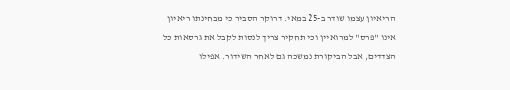הריאיון עצמו שודר ב-25 במאי. דרוקר הסביר כי מבחינתו ריאיון אינו "פרס" למרואיין וכי תחקיר צריך לנסות לקבל את גרסאות כל הצדדים, אבל הביקורת נמשכה גם לאחר השידור. אפילו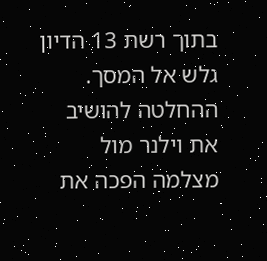בתוך רשת 13 הדיון גלש אל המסך. ההחלטה להושיב את וילנר מול מצלמה הפכה את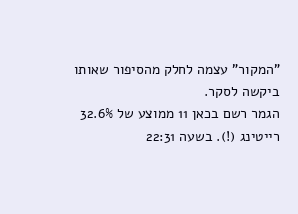"המקור" עצמה לחלק מהסיפור שאותו ביקשה לסקר.
הגמר רשם בכאן 11 ממוצע של 32.6% רייטינג (!). בשעה 22:31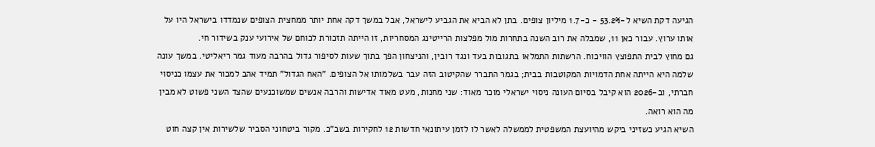הגיעה דקת השיא ל-53.2% - כ-1.7 מיליון צופים. בתן לא הביא את הגביע לישראל, אבל במשך דקה אחת יותר ממחצית הצופים שנמדדו בישראל היו על אותו ערוץ. עבור כאן 11, שמבלה את רוב השנה בתחרות מול מפלצות הרייטינג המסחריות, זו הייתה תזכורת לכוחם של אירועי ענק בשידור חי.
גם מחוץ לבית התפוצץ הוויכוח. הרשתות התמלאו בתגובות בעד ונגד רובין, והניצחון הפך בתוך שעות לסיפור גדול בהרבה מעוד גמר ריאליטי. במשך עונה שלמה היא הייתה אחת הדמויות המקוטבות בבית; בגמר התברר שהקיטוב הזה עבר בשלמותו אל הצופים. "האח הגדול" תמיד אהב למכור את עצמו כניסוי חברתי, וב-2026 הוא קיבל בסיום העונה ניסוי ישראלי מוכר מאוד: שני מחנות, מעט מאוד אדישות והרבה אנשים שמשוכנעים שהצד השני פשוט לא מבין מה הוא רואה.
השיא הגיע כשזיני ביקש מהיועצת המשפטית לממשלה לאשר לו לזמן עיתונאי חדשות 12 לחקירות בשב"כ. מקור ביטחוני הסביר שלשירות אין קצה חוט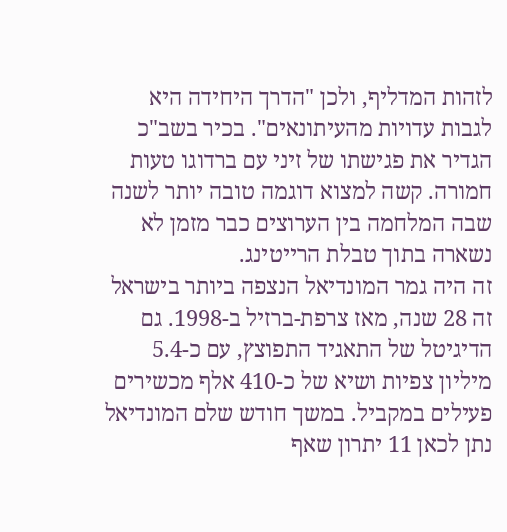לזהות המדליף, ולכן "הדרך היחידה היא לגבות עדויות מהעיתונאים". בכיר בשב"כ הגדיר את פגישתו של זיני עם ברדוגו טעות חמורה. קשה למצוא דוגמה טובה יותר לשנה שבה המלחמה בין הערוצים כבר מזמן לא נשארה בתוך טבלת הרייטינג.
זה היה גמר המונדיאל הנצפה ביותר בישראל זה 28 שנה, מאז צרפת-ברזיל ב-1998. גם הדיגיטל של התאגיד התפוצץ, עם כ-5.4 מיליון צפיות ושיא של כ-410 אלף מכשירים פעילים במקביל. במשך חודש שלם המונדיאל נתן לכאן 11 יתרון שאף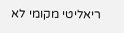ריאליטי מקומי לא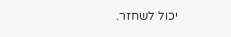יכול לשחזר.